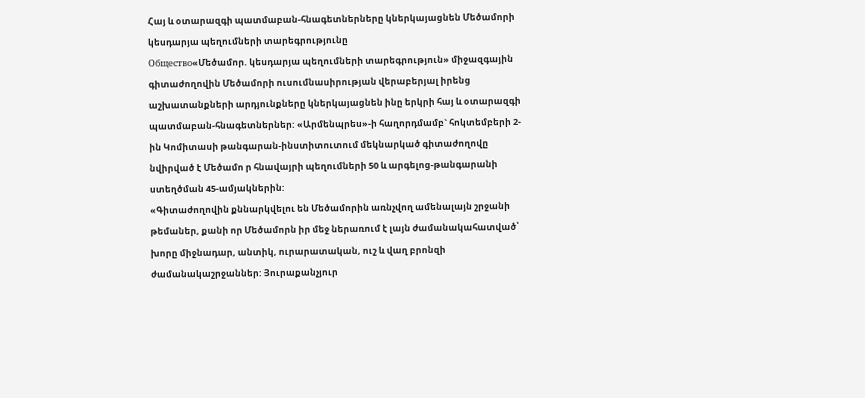Հայ և օտարազգի պատմաբան-հնագետներները կներկայացնեն Մեծամորի կեսդարյա պեղումների տարեգրությունը
Общество«Մեծամոր. կեսդարյա պեղումների տարեգրություն» միջազգային գիտաժողովին Մեծամորի ուսումնասիրության վերաբերյալ իրենց աշխատանքների արդյունքները կներկայացնեն ինը երկրի հայ և օտարազգի պատմաբան-հնագետներներ: «Արմենպրես»-ի հաղորդմամբ` հոկտեմբերի 2-ին Կոմիտասի թանգարան-ինստիտուտում մեկնարկած գիտաժողովը նվիրված է Մեծամո ր հնավայրի պեղումների 50 և արգելոց-թանգարանի ստեղծման 45-ամյակներին:
«Գիտաժողովին քննարկվելու են Մեծամորին առնչվող ամենալայն շրջանի թեմաներ, քանի որ Մեծամորն իր մեջ ներառում է լայն ժամանակահատված՝ խորը միջնադար, անտիկ, ուրարատական, ուշ և վաղ բրոնզի ժամանակաշրջաններ: Յուրաքանչյուր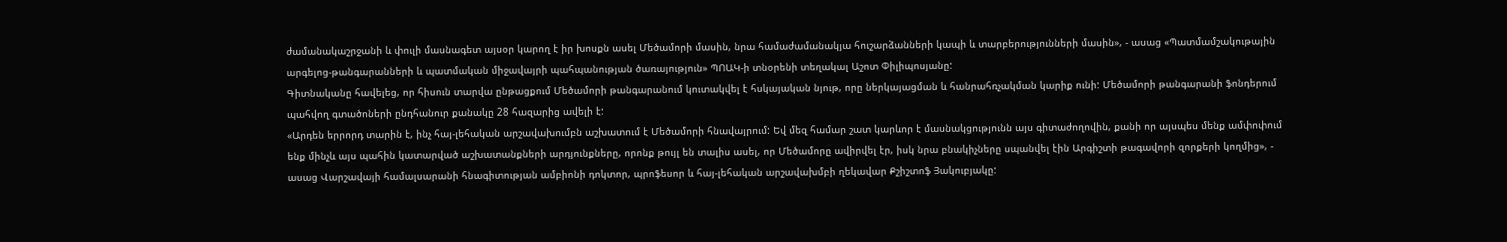ժամանակաշրջանի և փուլի մասնագետ այսօր կարող է իր խոսքն ասել Մեծամորի մասին, նրա համաժամանակյա հուշարձանների կապի և տարբերությունների մասին», - ասաց «Պատմամշակութային արգելոց-թանգարանների և պատմական միջավայրի պահպանության ծառայություն» ՊՈԱԿ-ի տնօրենի տեղակալ Աշոտ Փիլիպոսյանը:
Գիտնականը հավելեց, որ հիսուն տարվա ընթացքում Մեծամորի թանգարանում կուտակվել է հսկայական նյութ, որը ներկայացման և հանրահռչակման կարիք ունի: Մեծամորի թանգարանի ֆոնդերում պահվող գտածոների ընդհանուր քանակը 28 հազարից ավելի է:
«Արդեն երրորդ տարին է, ինչ հայ-լեհական արշավախումբն աշխատում է Մեծամորի հնավայրում: Եվ մեզ համար շատ կարևոր է մասնակցությունն այս գիտաժողովին, քանի որ այսպես մենք ամփոփում ենք մինչև այս պահին կատարված աշխատանքների արդյունքները, որոնք թույլ են տալիս ասել, որ Մեծամորը ավիրվել էր, իսկ նրա բնակիչները սպանվել էին Արգիշտի թագավորի զորքերի կողմից», - ասաց Վարշավայի համալսարանի հնագիտության ամբիոնի դոկտոր, պրոֆեսոր և հայ-լեհական արշավախմբի ղեկավար Քշիշտոֆ Յակուբյակը: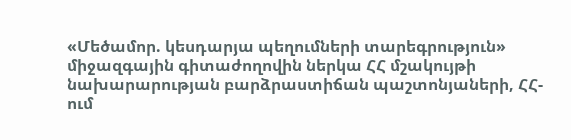«Մեծամոր. կեսդարյա պեղումների տարեգրություն» միջազգային գիտաժողովին ներկա ՀՀ մշակույթի նախարարության բարձրաստիճան պաշտոնյաների, ՀՀ-ում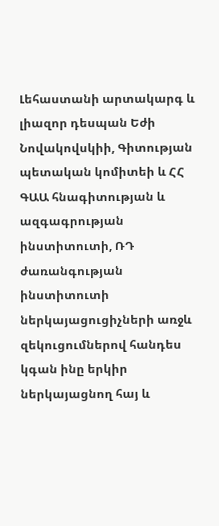Լեհաստանի արտակարգ և լիազոր դեսպան Եժի Նովակովսկիի, Գիտության պետական կոմիտեի և ՀՀ ԳԱԱ հնագիտության և ազգագրության ինստիտուտի, ՌԴ ժառանգության ինստիտուտի ներկայացուցիչների առջև զեկուցումներով հանդես կգան ինը երկիր ներկայացնող հայ և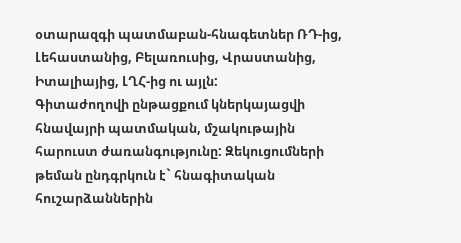օտարազգի պատմաբան-հնագետներ ՌԴ-ից, Լեհաստանից, Բելառուսից, Վրաստանից, Իտալիայից, ԼՂՀ-ից ու այլն:
Գիտաժողովի ընթացքում կներկայացվի հնավայրի պատմական, մշակութային հարուստ ժառանգությունը: Զեկուցումների թեման ընդգրկուն է` հնագիտական հուշարձաններին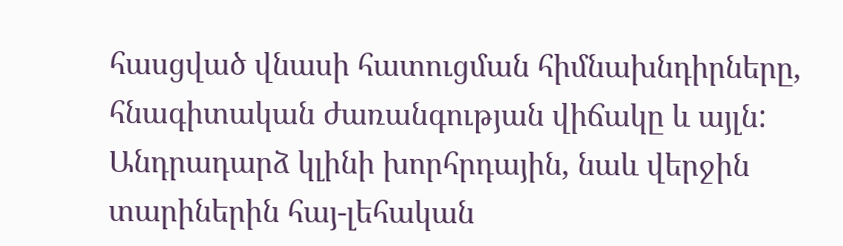հասցված վնասի հատուցման հիմնախնդիրները, հնագիտական ժառանգության վիճակը և այլն: Անդրադարձ կլինի խորհրդային, նաև վերջին տարիներին հայ-լեհական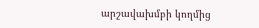արշավախմբի կողմից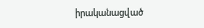իրականացված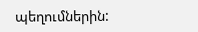պեղումներին: